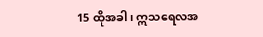15 ထိုအခါ၊ ဣသရေလအ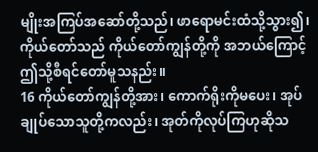မျိုးအကြပ်အဆော်တို့သည်၊ ဖာရောမင်းထံသို့သွား၍၊ ကိုယ်တော်သည် ကိုယ်တော်ကျွန်တို့ကို အဘယ်ကြောင့်ဤသို့စီရင်တော်မူသနည်း။
16 ကိုယ်တော်ကျွန်တို့အား၊ ကောက်ရိုးကိုမပေး၊ အုပ်ချုပ်သောသူတို့ကလည်း၊ အုတ်ကိုလုပ်ကြဟုဆိုသ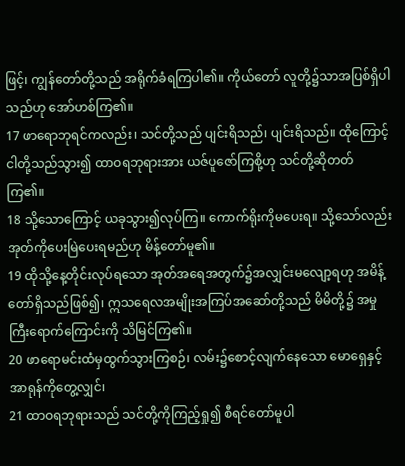ဖြင့်၊ ကျွန်တော်တို့သည် အရိုက်ခံရကြပါ၏။ ကိုယ်တော် လူတို့၌သာအပြစ်ရှိပါသည်ဟု အော်ဟစ်ကြ၏။
17 ဖာရောဘုရင်ကလည်း၊ သင်တို့သည် ပျင်းရိသည်၊ ပျင်းရိသည်။ ထိုကြောင့် ငါတို့သည်သွား၍ ထာဝရဘုရားအား ယဇ်ပူဇော်ကြစို့ဟု သင်တို့ဆိုတတ်ကြ၏။
18 သို့သောကြောင့် ယခုသွား၍လုပ်ကြ။ ကောက်ရိုးကိုမပေးရ။ သို့သော်လည်း အုတ်ကိုပေးမြဲပေးရမည်ဟု မိန့်တော်မူ၏။
19 ထိုသို့နေ့တိုင်းလုပ်ရသော အုတ်အရေအတွက်၌အလျှင်းမလျော့ရဟု အမိန့်တော်ရှိသည်ဖြစ်၍၊ ဣသရေလအမျိုးအကြပ်အဆော်တို့သည် မိမိတို့၌ အမှုကြီးရောက်ကြောင်းကို သိမြင်ကြ၏။
20 ဖာရောမင်းထံမှထွက်သွားကြစဉ်၊ လမ်း၌စောင့်လျက်နေသော မောရှေနှင့်အာရုန်ကိုတွေ့လျှင်၊
21 ထာဝရဘုရားသည် သင်တို့ကိုကြည့်ရှု၍ စီရင်တော်မူပါ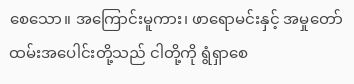စေသော။ အကြောင်းမူကား၊ ဖာရောမင်းနှင့် အမှုတော်ထမ်းအပေါင်းတို့သည် ငါတို့ကို ရွံရှာစေ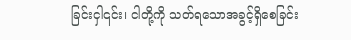ခြင်းငှါ၎င်း၊ ငါတို့ကို သတ်ရသောအခွင့်ရှိစေခြင်း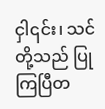ငှါ၎င်း၊ သင်တို့သည် ပြုကြပြီတ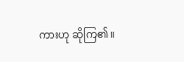ကားဟု ဆိုကြ၏။